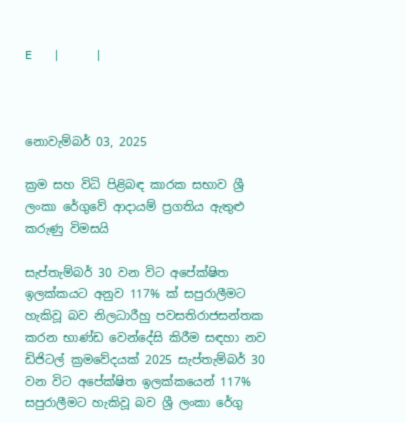E   |     |



නොවැම්බර් 03, 2025

ක්‍රම සහ විධි පිළිබඳ කාරක සභාව ශ්‍රී ලංකා රේගුවේ ආදායම් ප්‍රගතිය ඇතුළු කරුණු විමසයි

සැප්තැම්බර් 30 වන විට අපේක්ෂිත ඉලක්කයට අනුව 117% ක් සපුරාලීමට හැකිවූ බව නිලධාරීහු පවසතිරාජසන්තක කරන භාණ්ඩ වෙන්දේසි කිරීම සඳහා නව ඩිජිටල් ක්‍රමවේදයක් 2025 සැප්තැම්බර් 30 වන විට අපේක්ෂිත ඉලක්කයෙන් 117% සපුරාලීමට හැකිවූ බව ශ්‍රී ලංකා රේගු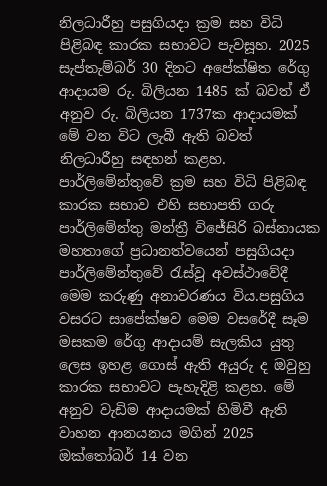නිලධාරීහු පසුගියදා ක්‍රම සහ විධි පිළිබඳ කාරක සභාවට පැවසූහ. 2025 සැප්තැම්බර් 30 දිනට අපේක්ෂිත රේගු ආදායම රු. බිලියන 1485 ක් බවත් ඒ අනුව රු. බිලියන 1737ක ආදායමක් මේ වන විට ලැබී ඇති බවත් නිලධාරීහු සඳහන් කළහ. පාර්ලිමේන්තුවේ ක්‍රම සහ විධි පිළිබඳ කාරක සභාව එහි සභාපති ගරු පාර්ලිමේන්තු මන්ත්‍රී විජේසිරි බස්නායක මහතාගේ ප්‍රධානත්වයෙන් පසුගියදා පාර්ලිමේන්තුවේ රැස්වූ අවස්ථාවේදී මෙම කරුණු අනාවරණය විය.පසුගිය වසරට සාපේක්ෂව මෙම වසරේදී සෑම මසකම රේගු ආදායම් සැලකිය යුතු ලෙස ඉහළ ගොස් ඇති අයුරු ද ඔවුහු කාරක සභාවට පැහැදිළි කළහ. මේ අනුව වැඩිම ආදායමක් හිමිවී ඇති වාහන ආනයනය මගින් 2025 ඔක්තෝබර් 14 වන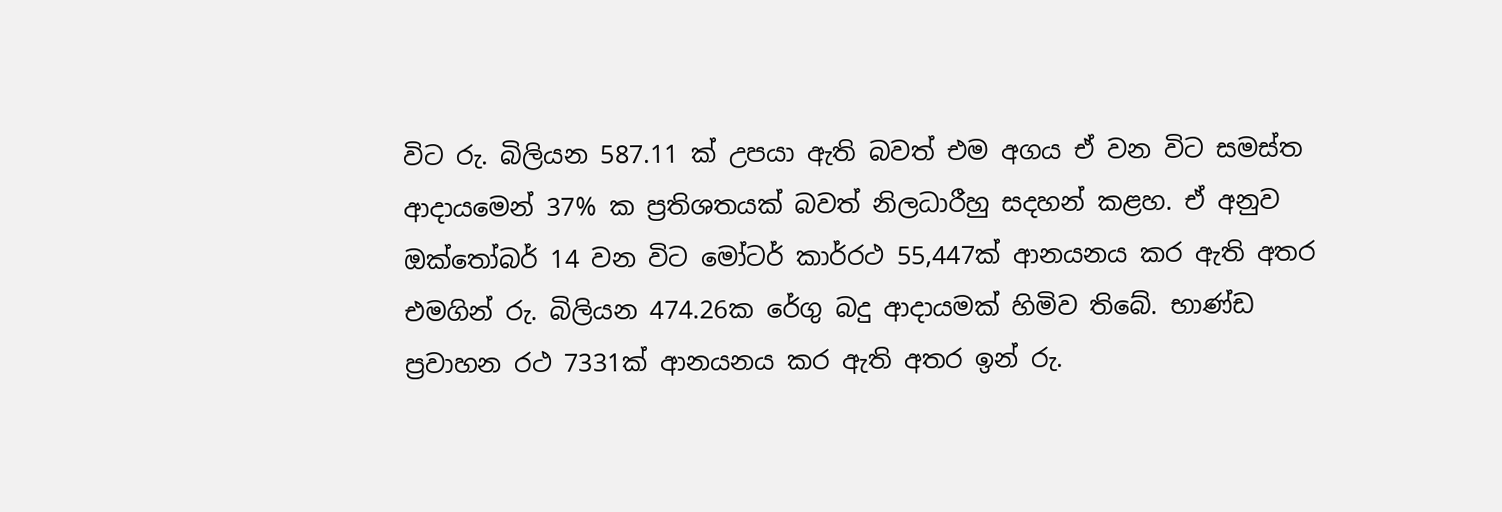විට රු. බිලියන 587.11 ක් උපයා ඇති බවත් එම අගය ඒ වන විට සමස්ත ආදායමෙන් 37% ක ප්‍රතිශතයක් බවත් නිලධාරීහු සදහන් කළහ. ඒ අනුව ඔක්තෝබර් 14 වන විට මෝටර් කාර්රථ 55,447ක් ආනයනය කර ඇති අතර එමගින් රු. බිලියන 474.26ක රේගු බදු ආදායමක් හිමිව තිබේ. භාණ්ඩ ප්‍රවාහන රථ 7331ක් ආනයනය කර ඇති අතර ඉන් රු.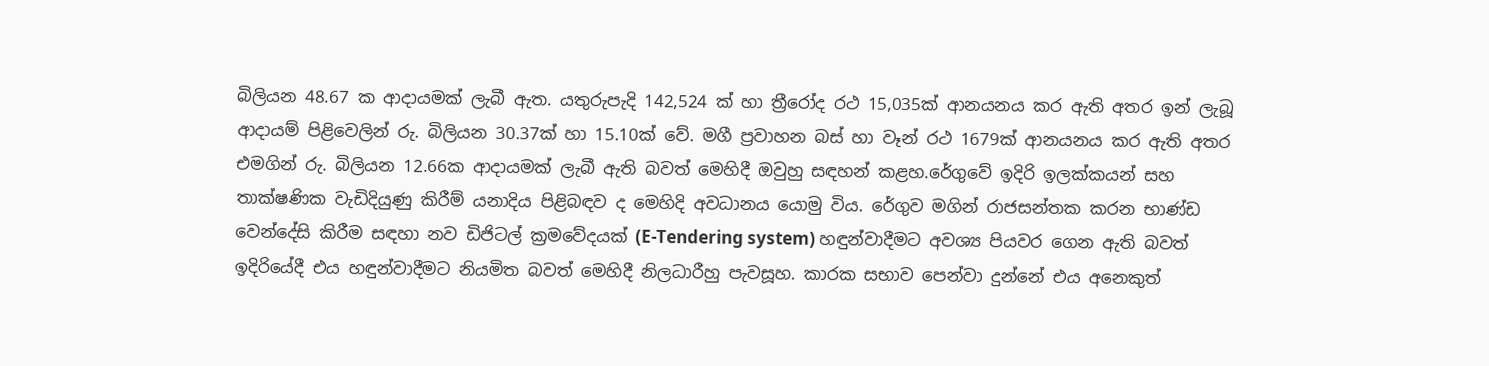බිලියන 48.67 ක ආදායමක් ලැබී ඇත. යතුරුපැදි 142,524 ක් හා ත්‍රීරෝද රථ 15,035ක් ආනයනය කර ඇති අතර ඉන් ලැබූ ආදායම් පිළිවෙලින් රු. බිලියන 30.37ක් හා 15.10ක් වේ. මගී ප්‍රවාහන බස් හා වෑන් රථ 1679ක් ආනයනය කර ඇති අතර එමගින් රු. බිලියන 12.66ක ආදායමක් ලැබී ඇති බවත් මෙහිදී ඔවුහු සඳහන් කළහ.රේගුවේ ඉදිරි ඉලක්කයන් සහ තාක්ෂණික වැඩිදියුණු කිරීම් යනාදිය පිළිබඳව ද මෙහිදි අවධානය යොමු විය. රේගුව මගින් රාජසන්තක කරන භාණ්ඩ වෙන්දේසි කිරීම සඳහා නව ඩිජිටල් ක්‍රමවේදයක් (E-Tendering system) හඳුන්වාදීමට අවශ්‍ය පියවර ගෙන ඇති බවත් ඉදිරියේදී එය හඳුන්වාදීමට නියමිත බවත් මෙහිදී නිලධාරීහු පැවසූහ. කාරක සභාව පෙන්වා දුන්නේ එය අනෙකුත්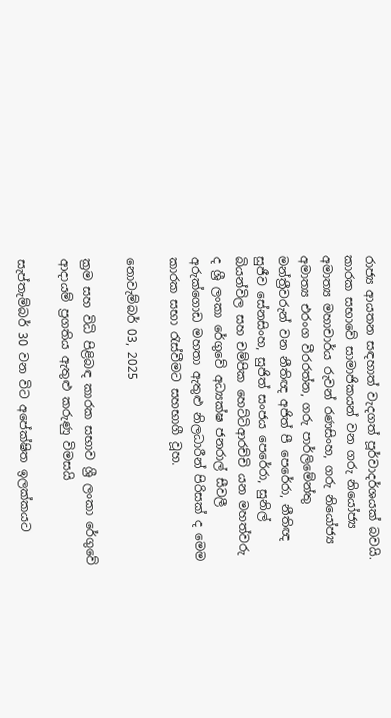රාජ්‍ය ආයතන සඳහාත් වැදගත් පූර්වාදර්ශයක් බවයි. කාරක සභාවේ සාමාජිකයන් වන ගරු නියෝජ්‍ය අමාත්‍ය මහාචාර්ය රුවන් රණසිංහ, ගරු නියෝජ්‍ය අමාත්‍ය එරංග වීරරත්න, ගරු පාර්ලිමේන්තු මන්ත්‍රීවරුන් වන නීතිඥ අජිත් පී පෙරේරා, නීතිඥ සුජීව සේනසිංහ, සුජිත් සංජය පෙරේරා, සුනිල් බියන්විල සහ චම්පික හෙට්ටිආරච්චි යන මහත්වරු ද ශ්‍රී ලංකා රේගුවේ අධ්‍යක්ෂ ජනරාල් සීවලී අරුක්‍ගොඩ මහතා ඇතුළු නිලධාරීන් පිරිසක් ද මෙම කාරක සභා රැස්වීමට සහභාගී වූහ.

නොවැම්බර් 03, 2025

ක්‍රම සහ විධි පිළිබඳ කාරක සභාව ශ්‍රී ලංකා රේගුවේ ආදායම් ප්‍රගතිය ඇතුළු කරුණු විමසයි

සැප්තැම්බර් 30 වන විට අපේක්ෂිත ඉලක්කයට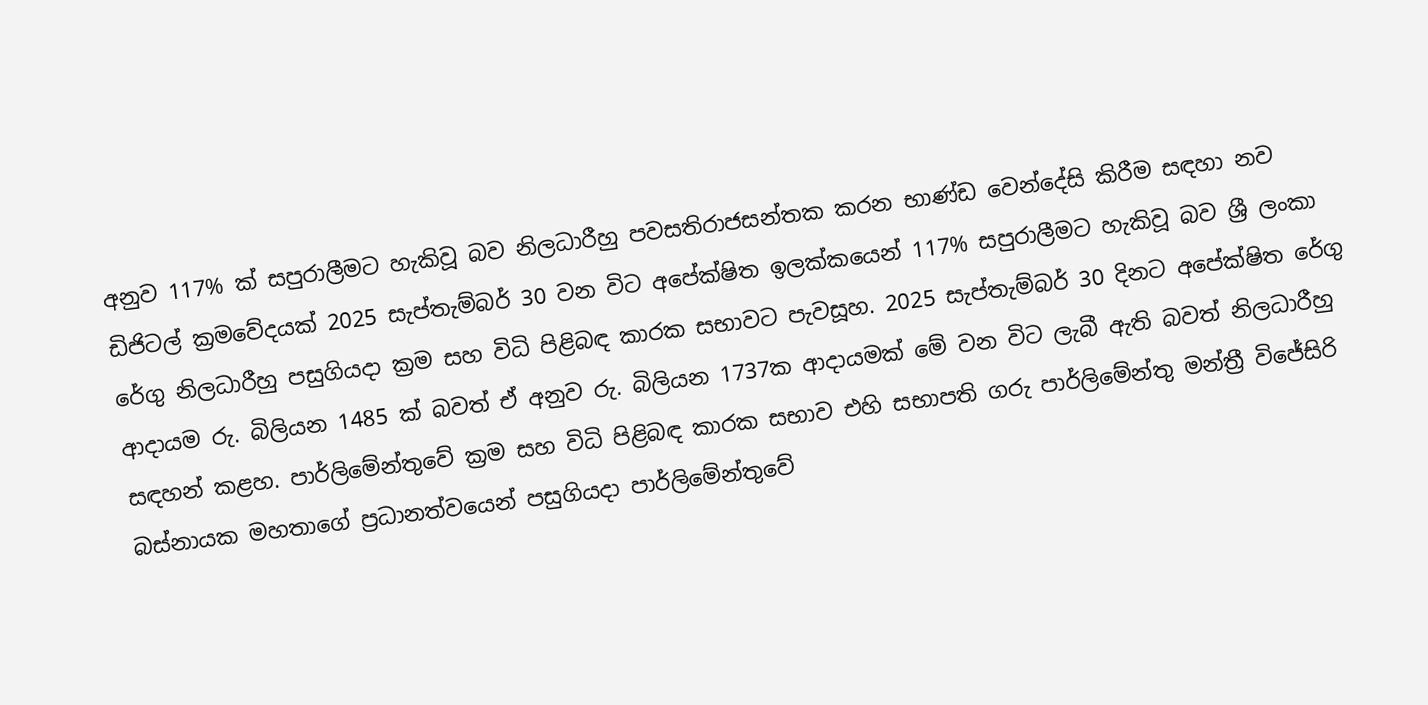අනුව 117% ක් සපුරාලීමට හැකිවූ බව නිලධාරීහු පවසතිරාජසන්තක කරන භාණ්ඩ වෙන්දේසි කිරීම සඳහා නව ඩිජිටල් ක්‍රමවේදයක් 2025 සැප්තැම්බර් 30 වන විට අපේක්ෂිත ඉලක්කයෙන් 117% සපුරාලීමට හැකිවූ බව ශ්‍රී ලංකා රේගු නිලධාරීහු පසුගියදා ක්‍රම සහ විධි පිළිබඳ කාරක සභාවට පැවසූහ. 2025 සැප්තැම්බර් 30 දිනට අපේක්ෂිත රේගු ආදායම රු. බිලියන 1485 ක් බවත් ඒ අනුව රු. බිලියන 1737ක ආදායමක් මේ වන විට ලැබී ඇති බවත් නිලධාරීහු සඳහන් කළහ. පාර්ලිමේන්තුවේ ක්‍රම සහ විධි පිළිබඳ කාරක සභාව එහි සභාපති ගරු පාර්ලිමේන්තු මන්ත්‍රී විජේසිරි බස්නායක මහතාගේ ප්‍රධානත්වයෙන් පසුගියදා පාර්ලිමේන්තුවේ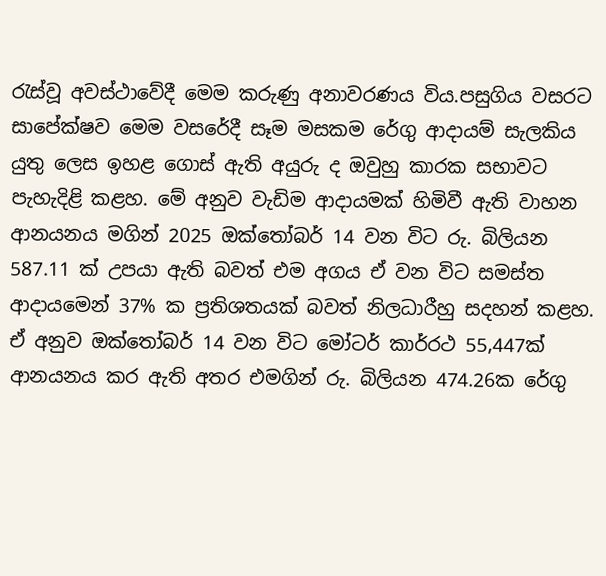රැස්වූ අවස්ථාවේදී මෙම කරුණු අනාවරණය විය.පසුගිය වසරට සාපේක්ෂව මෙම වසරේදී සෑම මසකම රේගු ආදායම් සැලකිය යුතු ලෙස ඉහළ ගොස් ඇති අයුරු ද ඔවුහු කාරක සභාවට පැහැදිළි කළහ. මේ අනුව වැඩිම ආදායමක් හිමිවී ඇති වාහන ආනයනය මගින් 2025 ඔක්තෝබර් 14 වන විට රු. බිලියන 587.11 ක් උපයා ඇති බවත් එම අගය ඒ වන විට සමස්ත ආදායමෙන් 37% ක ප්‍රතිශතයක් බවත් නිලධාරීහු සදහන් කළහ. ඒ අනුව ඔක්තෝබර් 14 වන විට මෝටර් කාර්රථ 55,447ක් ආනයනය කර ඇති අතර එමගින් රු. බිලියන 474.26ක රේගු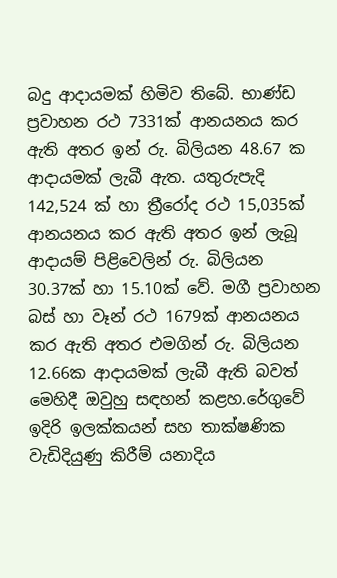බදු ආදායමක් හිමිව තිබේ. භාණ්ඩ ප්‍රවාහන රථ 7331ක් ආනයනය කර ඇති අතර ඉන් රු. බිලියන 48.67 ක ආදායමක් ලැබී ඇත. යතුරුපැදි 142,524 ක් හා ත්‍රීරෝද රථ 15,035ක් ආනයනය කර ඇති අතර ඉන් ලැබූ ආදායම් පිළිවෙලින් රු. බිලියන 30.37ක් හා 15.10ක් වේ. මගී ප්‍රවාහන බස් හා වෑන් රථ 1679ක් ආනයනය කර ඇති අතර එමගින් රු. බිලියන 12.66ක ආදායමක් ලැබී ඇති බවත් මෙහිදී ඔවුහු සඳහන් කළහ.රේගුවේ ඉදිරි ඉලක්කයන් සහ තාක්ෂණික වැඩිදියුණු කිරීම් යනාදිය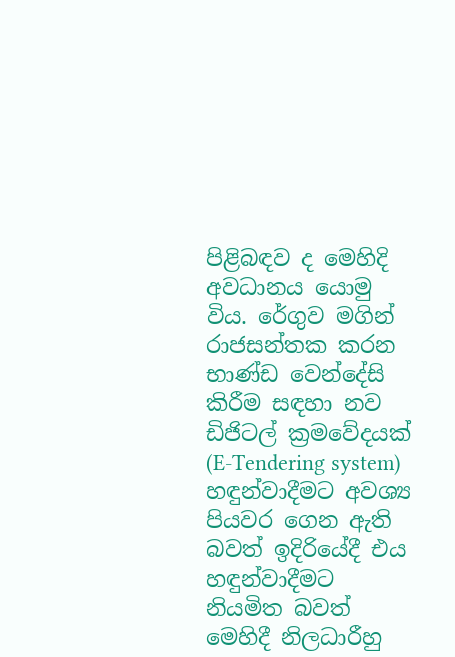පිළිබඳව ද මෙහිදි අවධානය යොමු විය. රේගුව මගින් රාජසන්තක කරන භාණ්ඩ වෙන්දේසි කිරීම සඳහා නව ඩිජිටල් ක්‍රමවේදයක් (E-Tendering system) හඳුන්වාදීමට අවශ්‍ය පියවර ගෙන ඇති බවත් ඉදිරියේදී එය හඳුන්වාදීමට නියමිත බවත් මෙහිදී නිලධාරීහු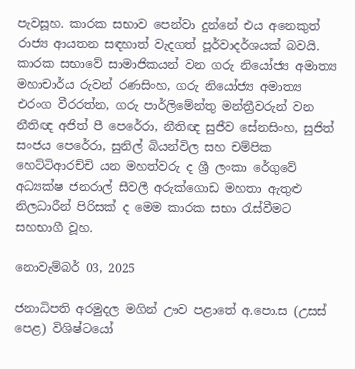පැවසූහ. කාරක සභාව පෙන්වා දුන්නේ එය අනෙකුත් රාජ්‍ය ආයතන සඳහාත් වැදගත් පූර්වාදර්ශයක් බවයි. කාරක සභාවේ සාමාජිකයන් වන ගරු නියෝජ්‍ය අමාත්‍ය මහාචාර්ය රුවන් රණසිංහ, ගරු නියෝජ්‍ය අමාත්‍ය එරංග වීරරත්න, ගරු පාර්ලිමේන්තු මන්ත්‍රීවරුන් වන නීතිඥ අජිත් පී පෙරේරා, නීතිඥ සුජීව සේනසිංහ, සුජිත් සංජය පෙරේරා, සුනිල් බියන්විල සහ චම්පික හෙට්ටිආරච්චි යන මහත්වරු ද ශ්‍රී ලංකා රේගුවේ අධ්‍යක්ෂ ජනරාල් සීවලී අරුක්‍ගොඩ මහතා ඇතුළු නිලධාරීන් පිරිසක් ද මෙම කාරක සභා රැස්වීමට සහභාගී වූහ.

නොවැම්බර් 03, 2025

ජනාධිපති අරමුදල මගින් ඌව පළාතේ අ.පො.ස (උසස් පෙළ) විශිෂ්ටයෝ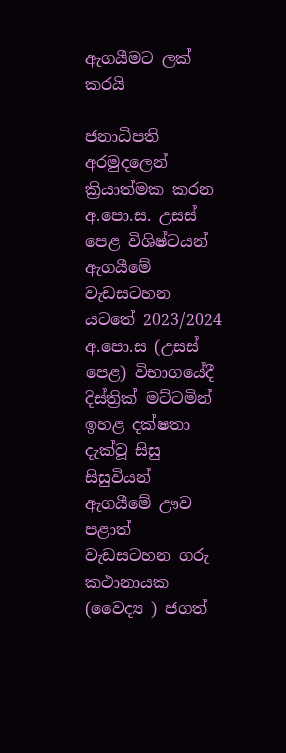ඇගයීමට ලක් කරයි

ජනාධිපති අරමුදලෙන් ක්‍රියාත්මක කරන අ.පො.ස. උසස් පෙළ විශිෂ්ටයන් ඇගයීමේ වැඩසටහන යටතේ 2023/2024 අ.පො.ස (උසස් පෙළ) විභාගයේදී දිස්ත්‍රික් මට්ටමින් ඉහළ දක්ෂතා දැක්වූ සිසු සිසුවියන් ඇගයීමේ ඌව පළාත් වැඩසටහන ගරු කථානායක (වෛද්‍ය ) ජගත්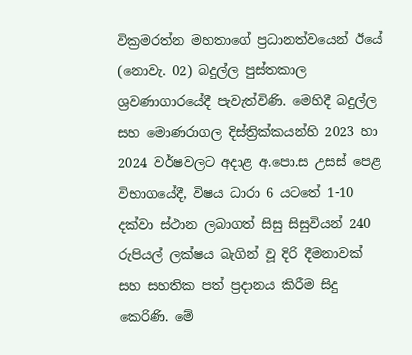වික්‍රමරත්න මහතාගේ ප්‍රධානත්වයෙන් ඊයේ (නොවැ. 02) බදුල්ල පුස්තකාල ශ්‍රවණාගාරයේදී පැවැත්විණි. මෙහිදී බදුල්ල සහ මොණරාගල දිස්ත්‍රික්කයන්හි 2023 හා 2024 වර්ෂවලට අදාළ අ.පො.ස උසස් පෙළ විභාගයේදී, විෂය ධාරා 6 යටතේ 1-10 දක්වා ස්ථාන ලබාගත් සිසු සිසුවියන් 240 රුපියල් ලක්ෂය බැගින් වූ දිරි දීමනාවක් සහ සහතික පත් ප්‍රදානය කිරීම සිදු කෙරිණි. මේ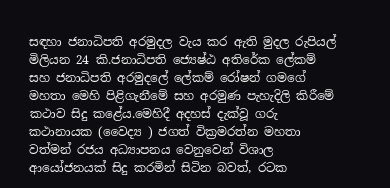සඳහා ජනාධිපති අරමුදල වැය කර ඇති මුදල රුපියල් මිලියන 24 කි.ජනාධිපති ජ්‍යෙෂ්ඨ අතිරේක ලේකම් සහ ජනාධිපති අරමුදලේ ලේකම් රෝෂන් ගමගේ මහතා මෙහි පිළිගැනීමේ සහ අරමුණ පැහැදිලි කිරීමේ කථාව සිදු කළේය.මෙහිදී අදහස් දැක්වූ ගරු කථානායක (වෛද්‍ය ) ජගත් වික්‍රමරත්න මහතා වත්මන් රජය අධ්‍යාපනය වෙනුවෙන් විශාල ආයෝජනයක් සිදු කරමින් සිටින බවත්, රටක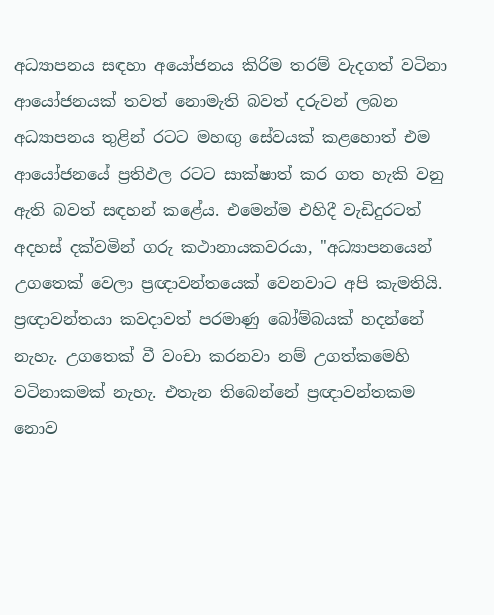අධ්‍යාපනය සඳහා අයෝජනය කිරිම තරම් වැදගත් වටිනා ආයෝජනයක් තවත් නොමැති බවත් දරුවන් ලබන අධ්‍යාපනය තුළින් රටට මහඟු සේවයක් කළහොත් එම ආයෝජනයේ ප්‍රතිඵල රටට සාක්ෂාත් කර ගත හැකි වනු ඇති බවත් සඳහන් කළේය. එමෙන්ම එහිදී වැඩිදුරටත් අදහස් දක්වමින් ගරු කථානායකවරයා, "අධ්‍යාපනයෙන් උගතෙක් වෙලා ප්‍රඥාවන්තයෙක් වෙනවාට අපි කැමතියි. ප්‍රඥාවන්තයා කවදාවත් පරමාණු බෝම්බයක් හදන්නේ නැහැ. උගතෙක් වී වංචා කරනවා නම් උගත්කමෙහි වටිනාකමක් නැහැ. එතැන තිබෙන්නේ ප්‍රඥාවන්තකම නොව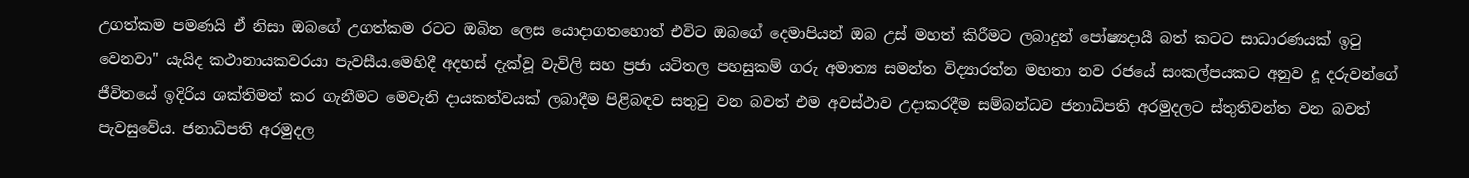උගත්කම පමණයි ඒ නිසා ඔබගේ උගත්කම රටට ඔබින ලෙස යොදාගතහොත් එවිට ඔබගේ දෙමාපියන් ඔබ උස් මහත් කිරීමට ලබාදුන් පෝෂ්‍යදායී බත් කටට සාධාරණයක් ඉටු වෙනවා" යැයිද කථානායකවරයා පැවසීය.මෙහිදී අදහස් දැක්වූ වැවිලි සහ ප්‍රජා යටිතල පහසුකම් ගරු අමාත්‍ය සමන්ත විද්‍යාරත්න මහතා නව රජයේ සංකල්පයකට අනුව දූ දරුවන්ගේ ජීවිතයේ ඉදිරිය ශක්තිමත් කර ගැනීමට මෙවැනි දායකත්වයක් ලබාදීම පිළිබඳව සතුටු වන බවත් එම අවස්ථාව උදාකරදීම සම්බන්ධව ජනාධිපති අරමුදලට ස්තුතිවන්ත වන බවත් පැවසුවේය. ජනාධිපති අරමුදල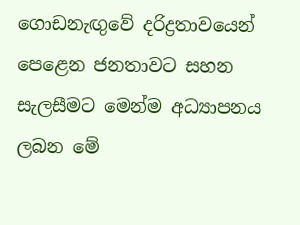ගොඩනැඟුවේ දරිද්‍රතාවයෙන් පෙළෙන ජනතාවට සහන සැලසීමට මෙන්ම අධ්‍යාපනය ලබන මේ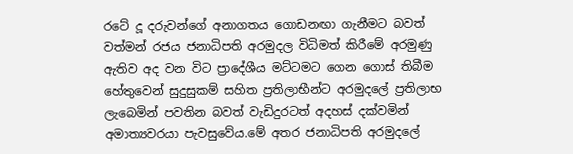රටේ දූ දරුවන්ගේ අනාගතය ගොඩනඟා ගැනීමට බවත් වත්මන් රජය ජනාධිපති අරමුදල විධිමත් කිරීමේ අරමුණු ඇතිව අද වන විට ප්‍රාදේශීය මට්ටමට ගෙන ගොස් තිබීම හේතුවෙන් සුදුසුකම් සහිත ප්‍රතිලාභීන්ට අරමුදලේ ප්‍රතිලාභ ලැබෙමින් පවතින බවත් වැඩිදුරටත් අදහස් දක්වමින් අමාත්‍යවරයා පැවසුවේය.මේ අතර ජනාධිපති අරමුදලේ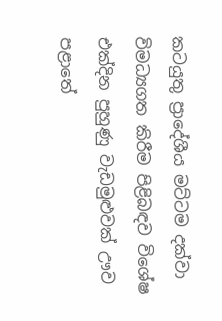කටයුතු ප්‍රාදේශීය මට්ටම දක්වා විමධ්‍යගත කිරීම පිළිබඳව විශේෂ එක්දින පුහුණු වැඩමුළුවක් ඌව පළාතේ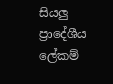සියලු ප්‍රාදේශීය ලේකම්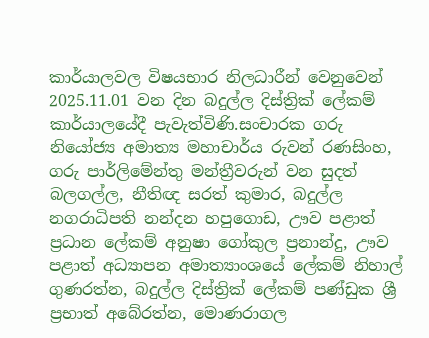කාර්යාලවල විෂයභාර නිලධාරීන් වෙනුවෙන් 2025.11.01 වන දින බදුල්ල දිස්ත්‍රික් ලේකම් කාර්යාලයේදී පැවැත්විණි.සංචාරක ගරු නියෝජ්‍ය අමාත්‍ය මහාචාර්ය රුවන් රණසිංහ, ගරු පාර්ලිමේන්තු මන්ත්‍රීවරුන් වන සුදත් බලගල්ල, නීතිඥ සරත් කුමාර, බදුල්ල නගරාධිපති නන්දන හපුගොඩ, ඌව පළාත් ප්‍රධාන ලේකම් අනුෂා ගෝකුල ප්‍රනාන්දු, ඌව පළාත් අධ්‍යාපන අමාත්‍යාංශයේ ලේකම් නිහාල් ගුණරත්න, බදුල්ල දිස්ත්‍රික් ලේකම් පණ්ඩුක ශ්‍රී ප්‍රභාත් අබේරත්න, මොණරාගල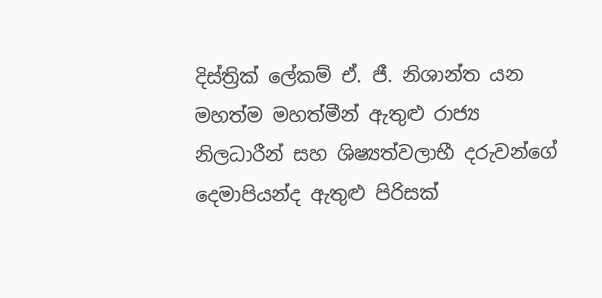දිස්ත්‍රික් ලේකම් ඒ. ජී. නිශාන්ත යන මහත්ම මහත්මීන් ඇතුළු රාජ්‍ය නිලධාරීන් සහ ශිෂ්‍යත්වලාභී දරුවන්ගේ දෙමාපියන්ද ඇතුළු පිරිසක්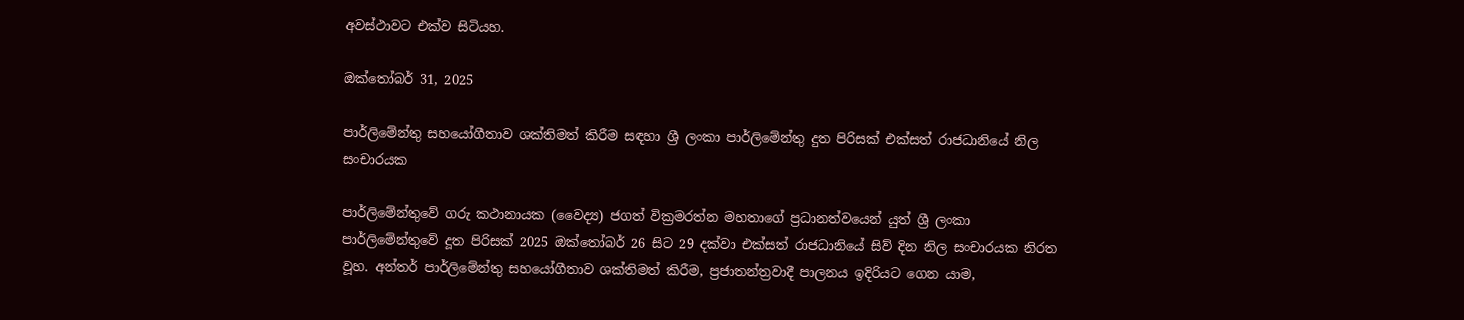අවස්ථාවට එක්ව සිටියහ.

ඔක්තෝබර් 31, 2025

පාර්ලිමේන්තු සහයෝගීතාව ශක්තිමත් කිරීම සඳහා ශ්‍රී ලංකා පාර්ලිමේන්තු දුත පිරිසක් එක්සත් රාජධානියේ නිල සංචාරයක

පාර්ලිමේන්තුවේ ගරු කථානායක (වෛද්‍ය) ජගත් වික්‍රමරත්න මහතාගේ ප්‍රධානත්වයෙන් යුත් ශ්‍රී ලංකා පාර්ලිමේන්තුවේ දූත පිරිසක් 2025 ඔක්තෝබර් 26 සිට 29 දක්වා එක්සත් රාජධානියේ සිව් දින නිල සංචාරයක නිරත වූහ. අන්තර් පාර්ලිමේන්තු සහයෝගීතාව ශක්තිමත් කිරීම, ප්‍රජාතන්ත්‍රවාදී පාලනය ඉදිරියට ගෙන යාම,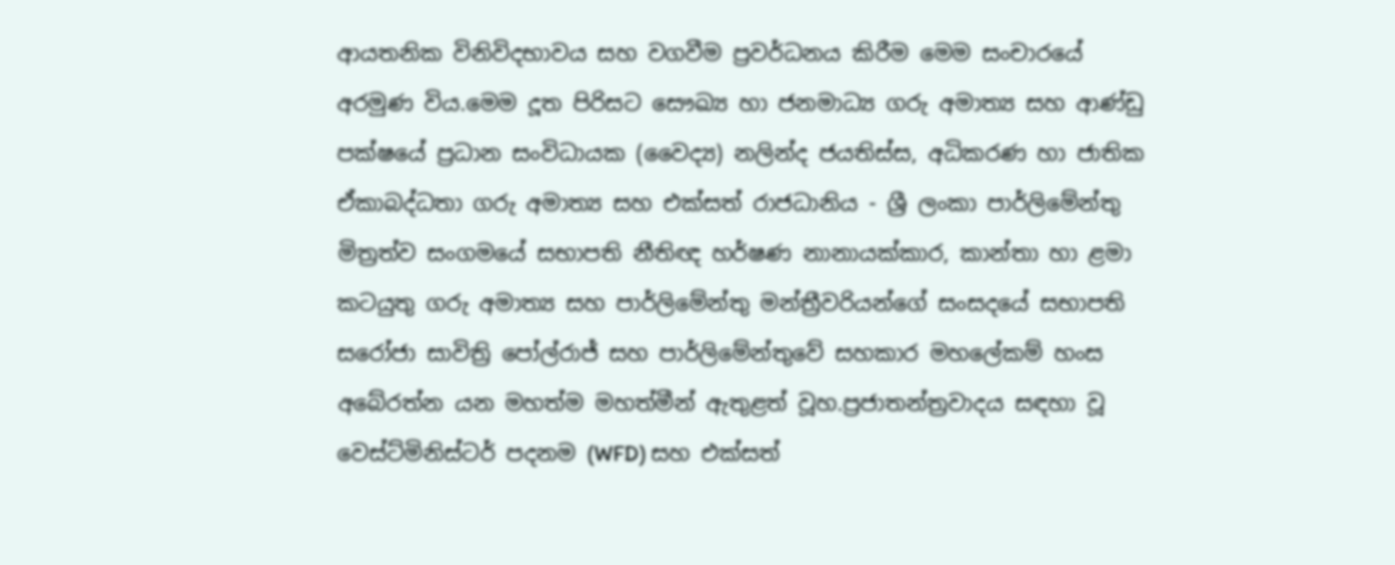ආයතනික විනිවිදභාවය සහ වගවීම ප්‍රවර්ධනය කිරීම මෙම සංචාරයේ අරමුණ විය.මෙම දූත පිරිසට සෞඛ්‍ය හා ජනමාධ්‍ය ගරු අමාත්‍ය සහ ආණ්ඩු පක්ෂයේ ප්‍රධාන සංවිධායක (වෛද්‍ය) නලින්ද ජයතිස්ස, අධිකරණ හා ජාතික ඒකාබද්ධතා ගරු අමාත්‍ය සහ එක්සත් රාජධානිය - ශ්‍රී ලංකා පාර්ලිමේන්තු මිත්‍රත්ව සංගමයේ සභාපති නීතිඥ හර්ෂණ නානායක්කාර, කාන්තා හා ළමා කටයුතු ගරු අමාත්‍ය සහ පාර්ලිමේන්තු මන්ත්‍රීවරියන්ගේ සංසදයේ සභාපති සරෝජා සාවිත්‍රි පෝල්රාජ් සහ පාර්ලිමේන්තුවේ සහකාර මහලේකම් හංස අබේරත්න යන මහත්ම මහත්මීන් ඇතුළත් වූහ.ප්‍රජාතන්ත්‍රවාදය සඳහා වූ වෙස්ට්මිනිස්ටර් පදනම (WFD) සහ එක්සත්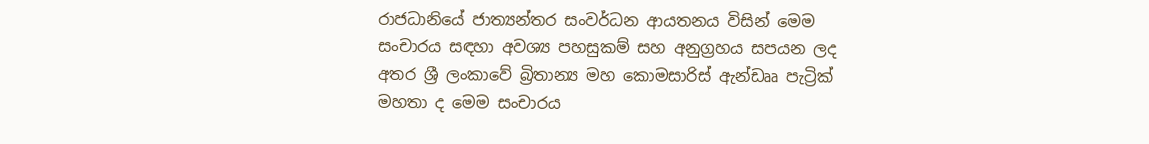රාජධානියේ ජාත්‍යන්තර සංවර්ධන ආයතනය විසින් මෙම සංචාරය සඳහා අවශ්‍ය පහසුකම් සහ අනුග්‍රහය සපයන ලද අතර ශ්‍රී ලංකාවේ බ්‍රිතාන්‍ය මහ කොමසාරිස් ඇන්ඩෲ පැට්‍රික් මහතා ද මෙම සංචාරය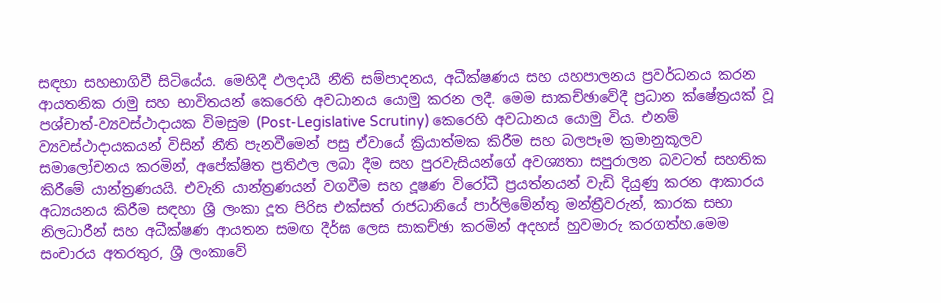සඳහා සහභාගිවී සිටියේය. මෙහිදී ඵලදායී නීති සම්පාදනය, අධීක්ෂණය සහ යහපාලනය ප්‍රවර්ධනය කරන ආයතනික රාමු සහ භාවිතයන් කෙරෙහි අවධානය යොමු කරන ලදී. මෙම සාකච්ඡාවේදී ප්‍රධාන ක්ෂේත්‍රයක් වූ පශ්චාත්-ව්‍යවස්ථාදායක විමසුම (Post-Legislative Scrutiny) කෙරෙහි අවධානය යොමු විය. එනම් ව්‍යවස්ථාදායකයන් විසින් නීති පැනවීමෙන් පසු ඒවායේ ක්‍රියාත්මක කිරීම සහ බලපෑම ක්‍රමානුකූලව සමාලෝචනය කරමින්, අපේක්ෂිත ප්‍රතිඵල ලබා දීම සහ පුරවැසියන්ගේ අවශ්‍යතා සපුරාලන බවටත් සහතික කිරීමේ යාන්ත්‍රණයයි. එවැනි යාන්ත්‍රණයන් වගවීම සහ දූෂණ විරෝධී ප්‍රයත්නයන් වැඩි දියුණු කරන ආකාරය අධ්‍යයනය කිරීම සඳහා ශ්‍රී ලංකා දූත පිරිස එක්සත් රාජධානියේ පාර්ලිමේන්තු මන්ත්‍රීවරුන්, කාරක සභා නිලධාරීන් සහ අධීක්ෂණ ආයතන සමඟ දීර්ඝ ලෙස සාකච්ඡා කරමින් අදහස් හුවමාරු කරගත්හ.මෙම සංචාරය අතරතුර, ශ්‍රී ලංකාවේ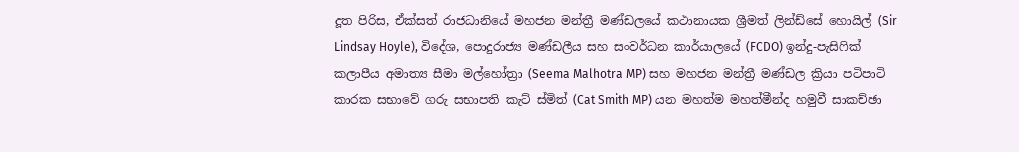දූත පිරිස, ඒක්සත් රාජධානියේ මහජන මන්ත්‍රී මණ්ඩලයේ කථානායක ශ්‍රීමත් ලින්ඩ්සේ හොයිල් (Sir Lindsay Hoyle), විදේශ, පොදුරාජ්‍ය මණ්ඩලීය සහ සංවර්ධන කාර්යාලයේ (FCDO) ඉන්දු-පැසිෆික් කලාපීය අමාත්‍ය සීමා මල්හෝත්‍රා (Seema Malhotra MP) සහ මහජන මන්ත්‍රී මණ්ඩල ක්‍රියා පටිපාටි කාරක සභාවේ ගරු සභාපති කැට් ස්මිත් (Cat Smith MP) යන මහත්ම මහත්මීන්ද හමුවී සාකච්ඡා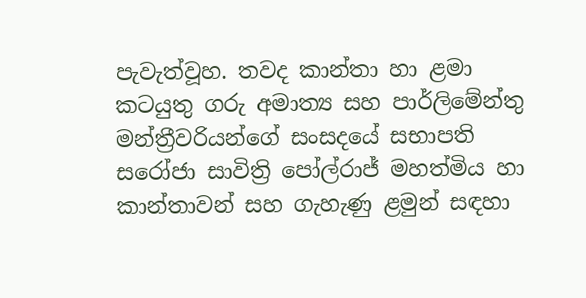පැවැත්වූහ. තවද කාන්තා හා ළමා කටයුතු ගරු අමාත්‍ය සහ පාර්ලිමේන්තු මන්ත්‍රීවරියන්ගේ සංසදයේ සභාපති සරෝජා සාවිත්‍රි පෝල්රාජ් මහත්මිය හා කාන්තාවන් සහ ගැහැණු ළමුන් සඳහා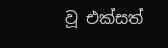වූ එක්සත්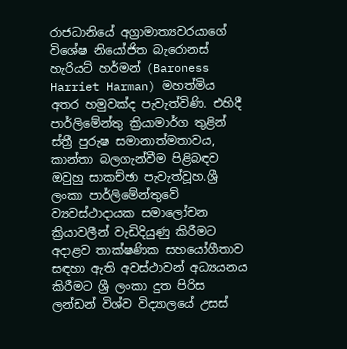රාජධානියේ අග්‍රාමාත්‍යවරයාගේ විශේෂ නියෝජිත බැරොනස් හැරියට් හර්මන් (Baroness Harriet Harman) මහත්මිය අතර හමුවක්ද පැවැත්විණි. එහිදී පාර්ලිමේන්තු ක්‍රියාමාර්ග තුළින් ස්ත්‍රී පුරුෂ සමානාත්මතාවය, කාන්තා බලගැන්වීම පිළිබඳව ඔවුහු සාකච්ඡා පැවැත්වූහ.ශ්‍රී ලංකා පාර්ලිමේන්තුවේ ව්‍යවස්ථාදායක සමාලෝචන ක්‍රියාවලීන් වැඩිදියුණු කිරීමට අදාළව තාක්ෂණික සහයෝගීතාව සඳහා ඇති අවස්ථාවන් අධ්‍යයනය කිරීමට ශ්‍රී ලංකා දුත පිරිස ලන්ඩන් විශ්ව විද්‍යාලයේ උසස්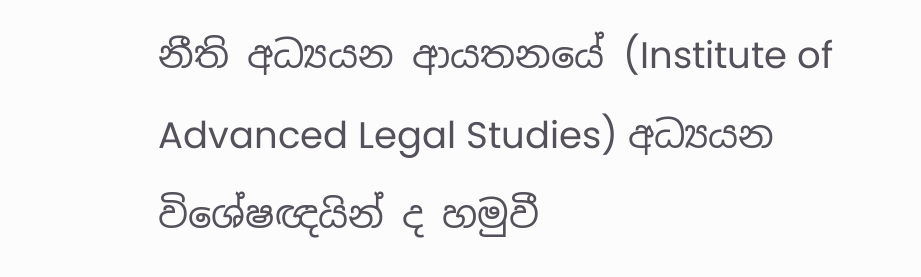නීති අධ්‍යයන ආයතනයේ (Institute of Advanced Legal Studies) අධ්‍යයන විශේෂඥයින් ද හමුවී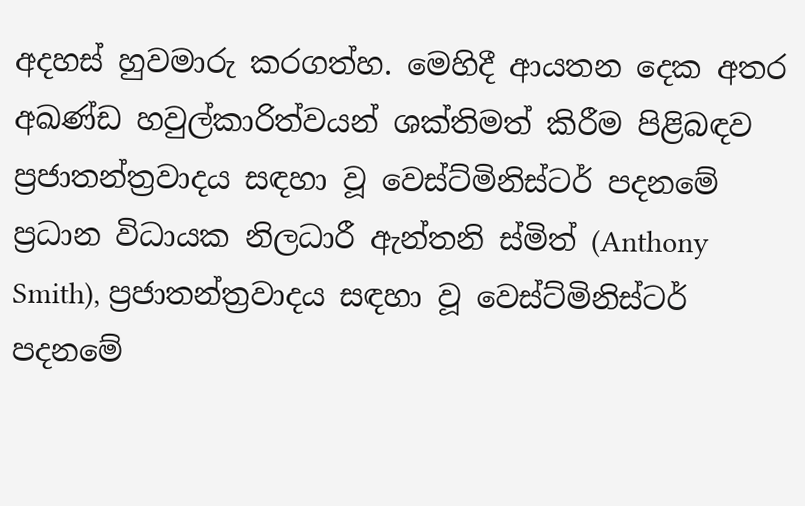අදහස් හුවමාරු කරගත්හ. මෙහිදී ආයතන දෙක අතර අඛණ්ඩ හවුල්කාරිත්වයන් ශක්තිමත් කිරීම පිළිබඳව ප්‍රජාතන්ත්‍රවාදය සඳහා වූ වෙස්ට්මිනිස්ටර් පදනමේ ප්‍රධාන විධායක නිලධාරී ඇන්තනි ස්මිත් (Anthony Smith), ප්‍රජාතන්ත්‍රවාදය සඳහා වූ වෙස්ට්මිනිස්ටර් පදනමේ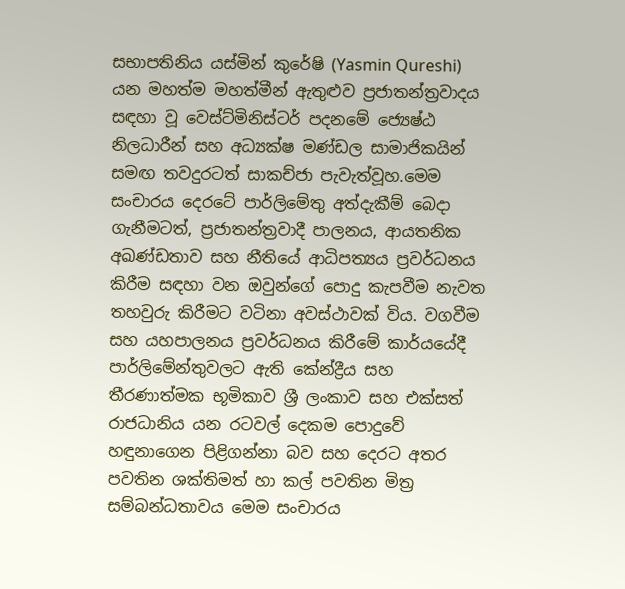සභාපතිනිය යස්මින් කුරේෂි (Yasmin Qureshi) යන මහත්ම මහත්මීන් ඇතුළුව ප්‍රජාතන්ත්‍රවාදය සඳහා වූ වෙස්ට්මිනිස්ටර් පදනමේ ජ්‍යෙෂ්ඨ නිලධාරීන් සහ අධ්‍යක්ෂ මණ්ඩල සාමාජිකයින් සමඟ තවදුරටත් සාකච්ජා පැවැත්වූහ.මෙම සංචාරය දෙරටේ පාර්ලිමේතු අත්දැකීම් බෙදා ගැනීමටත්, ප්‍රජාතන්ත්‍රවාදී පාලනය, ආයතනික අඛණ්ඩතාව සහ නීතියේ ආධිපත්‍යය ප්‍රවර්ධනය කිරීම සඳහා වන ඔවුන්ගේ පොදු කැපවීම නැවත තහවුරු කිරීමට වටිනා අවස්ථාවක් විය. වගවීම සහ යහපාලනය ප්‍රවර්ධනය කිරීමේ කාර්යයේදී පාර්ලිමේන්තුවලට ඇති කේන්ද්‍රීය සහ තීරණාත්මක භූමිකාව ශ්‍රී ලංකාව සහ එක්සත් රාජධානිය යන රටවල් දෙකම පොදුවේ හඳුනාගෙන පිළිගන්නා බව සහ දෙරට අතර පවතින ශක්තිමත් හා කල් පවතින මිත්‍ර සම්බන්ධතාවය මෙම සංචාරය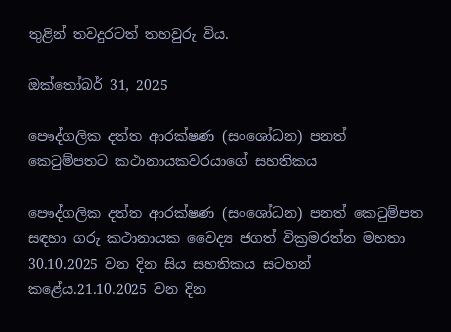තුළින් තවදුරටත් තහවුරු විය.

ඔක්තෝබර් 31, 2025

පෞද්ගලික දත්ත ආරක්ෂණ (සංශෝධන) පනත් කෙටුම්පතට කථානායකවරයාගේ සහතිකය

පෞද්ගලික දත්ත ආරක්ෂණ (සංශෝධන) පනත් කෙටුම්පත සඳහා ගරු කථානායක වෛද්‍ය ජගත් වික්‍රමරත්න මහතා 30.10.2025 වන දින සිය සහතිකය සටහන් කළේය.21.10.2025 වන දින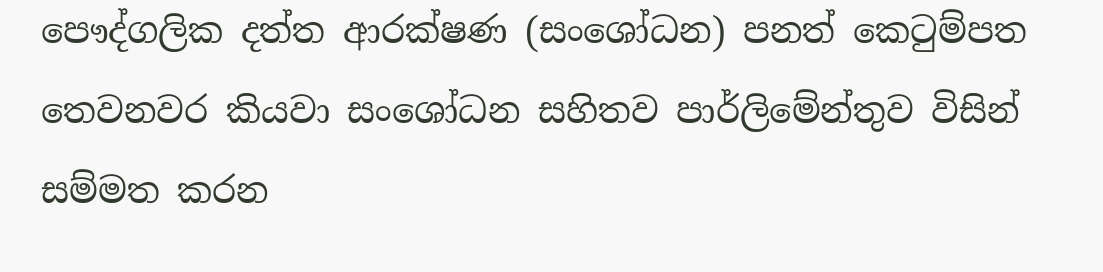පෞද්ගලික දත්ත ආරක්ෂණ (සංශෝධන) පනත් කෙටුම්පත තෙවනවර කියවා සංශෝධන සහිතව පාර්ලිමේන්තුව විසින් සම්මත කරන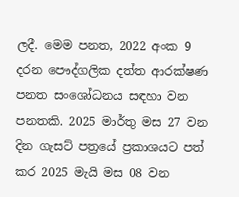ලදී. මෙම පනත, 2022 අංක 9 දරන පෞද්ගලික දත්ත ආරක්ෂණ පනත සංශෝධනය සඳහා වන පනතකි. 2025 මාර්තු මස 27 වන දින ගැසට් පත්‍රයේ ප්‍රකාශයට පත් කර 2025 මැයි මස 08 වන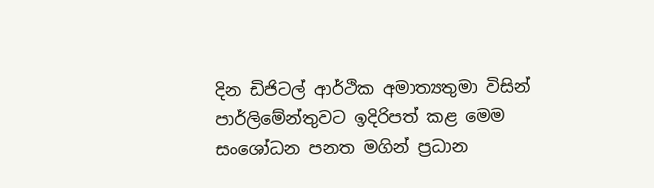දින ඩිජිටල් ආර්ථික අමාත්‍යතුමා විසින් පාර්ලිමේන්තුවට ඉදිරිපත් කළ මෙම සංශෝධන පනත මගින් ප්‍රධාන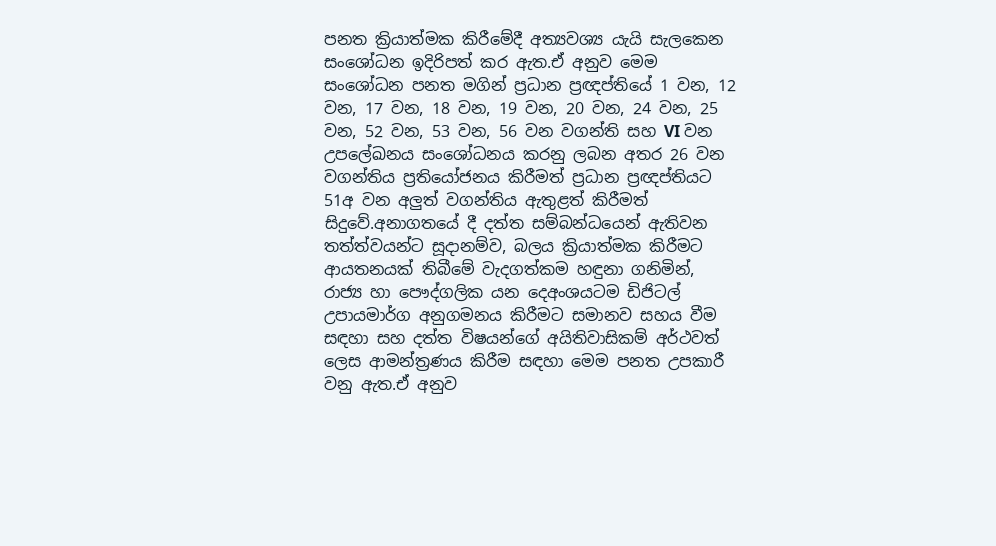පනත ක්‍රියාත්මක කිරීමේදී අත්‍යවශ්‍ය යැයි සැලකෙන සංශෝධන ඉදිරිපත් කර ඇත.ඒ අනුව මෙම සංශෝධන පනත මගින් ප්‍රධාන ප්‍රඥප්තියේ 1 වන, 12 වන, 17 වන, 18 වන, 19 වන, 20 වන, 24 වන, 25 වන, 52 වන, 53 වන, 56 වන වගන්ති සහ VI වන උපලේඛනය සංශෝධනය කරනු ලබන අතර 26 වන වගන්තිය ප්‍රතියෝජනය කිරීමත් ප්‍රධාන ප්‍රඥප්තියට 51අ වන අලුත් වගන්තිය ඇතුළත් කිරීමත් සිදුවේ.අනාගතයේ දී දත්ත සම්බන්ධයෙන් ඇතිවන තත්ත්වයන්ට සූදානම්ව, බලය ක්‍රියාත්මක කිරීමට ආයතනයක් තිබීමේ වැදගත්කම හඳුනා ගනිමින්, රාජ්‍ය හා පෞද්ගලික යන දෙඅංශයටම ඩිජිටල් උපායමාර්ග අනුගමනය කිරීමට සමානව සහය වීම සඳහා සහ දත්ත විෂයන්ගේ අයිතිවාසිකම් අර්ථවත් ලෙස ආමන්ත්‍රණය කිරීම සඳහා මෙම පනත උපකාරී වනු ඇත.ඒ අනුව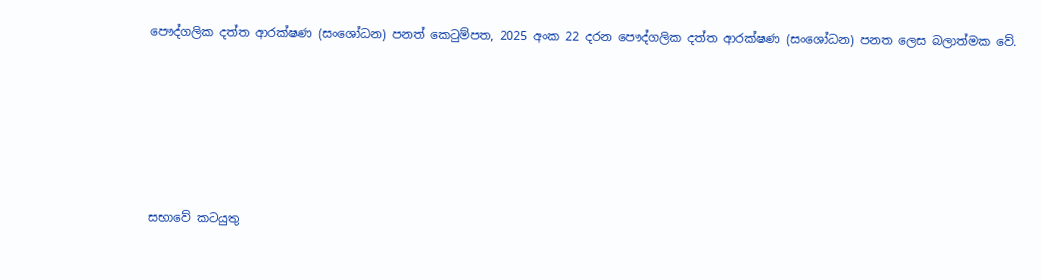පෞද්ගලික දත්ත ආරක්ෂණ (සංශෝධන) පනත් කෙටුම්පත, 2025 අංක 22 දරන පෞද්ගලික දත්ත ආරක්ෂණ (සංශෝධන) පනත ලෙස බලාත්මක වේ.






සභාවේ කටයුතු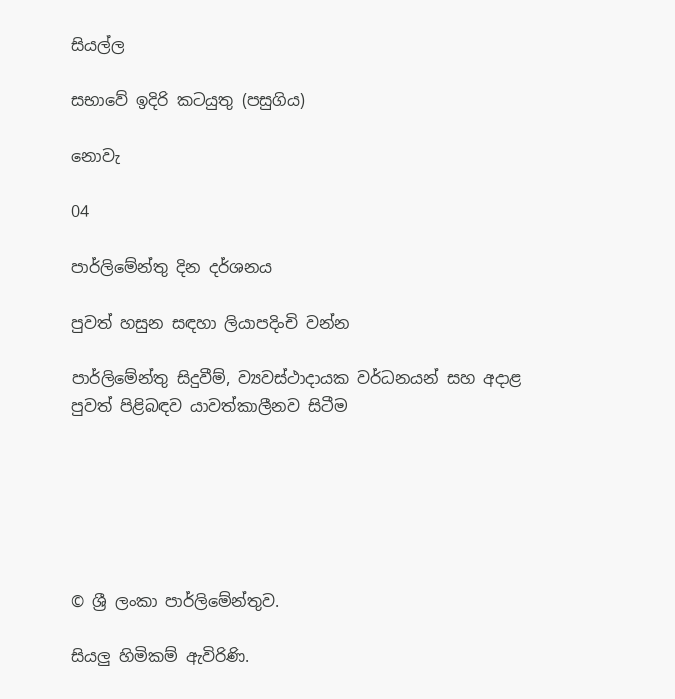සියල්ල

සභාවේ ඉදිරි කටයුතු (පසුගිය)

නොවැ

04

පාර්ලිමේන්තු දින දර්ශනය

පුවත් හසුන සඳහා ලියාපදිංචි වන්න

පාර්ලිමේන්තු සිදුවීම්, ව්‍යවස්ථාදායක වර්ධනයන් සහ අදාළ පුවත් පිළිබඳව යාවත්කාලීනව සිටීම






© ශ්‍රී ලංකා පාර්ලි‌මේන්තුව.

සියලු හිමිකම් ඇවිරිණි.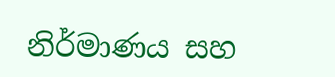නිර්මාණය සහ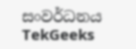සංවර්ධනය  TekGeeks